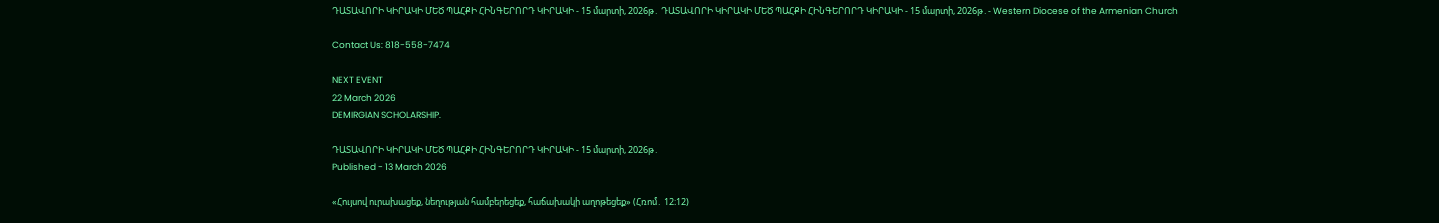ԴԱՏԱՎՈՐԻ ԿԻՐԱԿԻ ՄԵԾ ՊԱՀՔԻ ՀԻՆԳԵՐՈՐԴ ԿԻՐԱԿԻ - 15 մարտի, 2026թ․ ԴԱՏԱՎՈՐԻ ԿԻՐԱԿԻ ՄԵԾ ՊԱՀՔԻ ՀԻՆԳԵՐՈՐԴ ԿԻՐԱԿԻ - 15 մարտի, 2026թ․- Western Diocese of the Armenian Church

Contact Us: 818-558-7474

NEXT EVENT
22 March 2026
DEMIRGIAN SCHOLARSHIP.

ԴԱՏԱՎՈՐԻ ԿԻՐԱԿԻ ՄԵԾ ՊԱՀՔԻ ՀԻՆԳԵՐՈՐԴ ԿԻՐԱԿԻ - 15 մարտի, 2026թ․
Published - 13 March 2026

«Հույսով ուրախացեք, նեղության համբերեցեք, հաճախակի աղոթեցեք» (Հռոմ․ 12։12)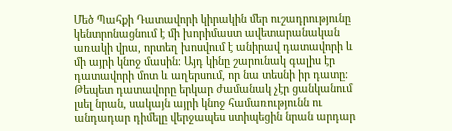Մեծ Պահքի Դատավորի կիրակին մեր ուշադրությունը կենտրոնացնում է մի խորիմաստ ավետարանական առակի վրա, որտեղ խոսվում է անիրավ դատավորի և մի այրի կնոջ մասին։ Այդ կինը շարունակ գալիս էր դատավորի մոտ և աղերսում, որ նա տեսնի իր դատը։ Թեպետ դատավորը երկար ժամանակ չէր ցանկանում լսել նրան, սակայն այրի կնոջ համառությունն ու անդադար դիմելը վերջապես ստիպեցին նրան արդար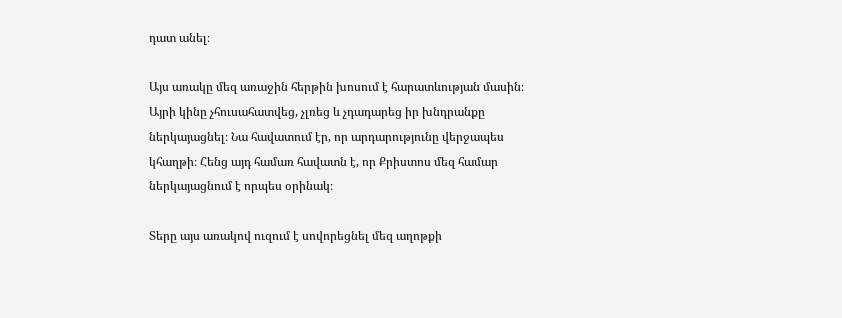դատ անել։

Այս առակը մեզ առաջին հերթին խոսում է հարատևության մասին։ Այրի կինը չհուսահատվեց, չլռեց և չդադարեց իր խնդրանքը ներկայացնել։ Նա հավատում էր, որ արդարությունը վերջապես կհաղթի։ Հենց այդ համառ հավատն է, որ Քրիստոս մեզ համար ներկայացնում է որպես օրինակ։

Տերը այս առակով ուզում է սովորեցնել մեզ աղոթքի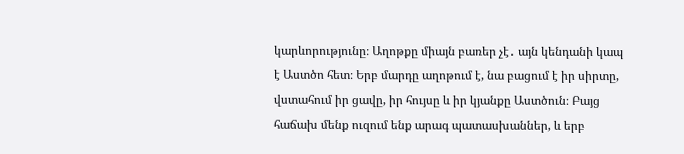կարևորությունը։ Աղոթքը միայն բառեր չէ․ այն կենդանի կապ է Աստծո հետ։ Երբ մարդը աղոթում է, նա բացում է իր սիրտը, վստահում իր ցավը, իր հույսը և իր կյանքը Աստծուն։ Բայց հաճախ մենք ուզում ենք արագ պատասխաններ, և երբ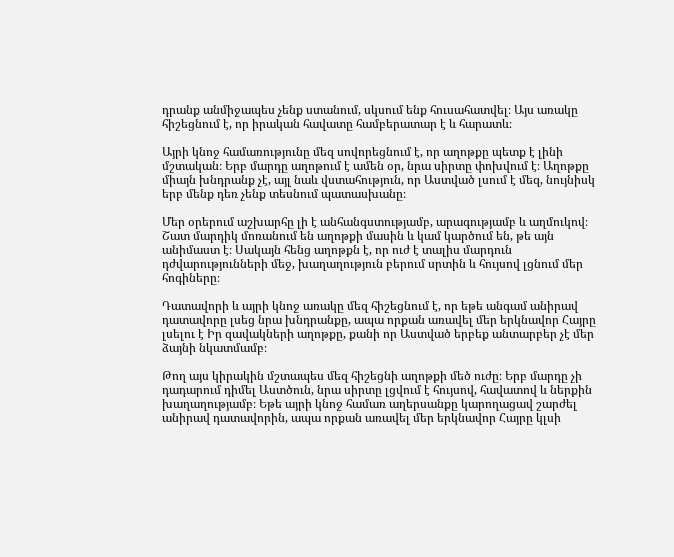դրանք անմիջապես չենք ստանում, սկսում ենք հուսահատվել։ Այս առակը հիշեցնում է, որ իրական հավատը համբերատար է և հարատև։

Այրի կնոջ համառությունը մեզ սովորեցնում է, որ աղոթքը պետք է լինի մշտական։ Երբ մարդը աղոթում է ամեն օր, նրա սիրտը փոխվում է։ Աղոթքը միայն խնդրանք չէ, այլ նաև վստահություն, որ Աստված լսում է մեզ, նույնիսկ երբ մենք դեռ չենք տեսնում պատասխանը։

Մեր օրերում աշխարհը լի է անհանգստությամբ, արագությամբ և աղմուկով։ Շատ մարդիկ մոռանում են աղոթքի մասին և կամ կարծում են, թե այն անիմաստ է։ Սակայն հենց աղոթքն է, որ ուժ է տալիս մարդուն դժվարությունների մեջ, խաղաղություն բերում սրտին և հույսով լցնում մեր հոգիները։

Դատավորի և այրի կնոջ առակը մեզ հիշեցնում է, որ եթե անգամ անիրավ դատավորը լսեց նրա խնդրանքը, ապա որքան առավել մեր երկնավոր Հայրը լսելու է Իր զավակների աղոթքը, քանի որ Աստված երբեք անտարբեր չէ մեր ձայնի նկատմամբ։

Թող այս կիրակին մշտապես մեզ հիշեցնի աղոթքի մեծ ուժը։ Երբ մարդը չի դադարում դիմել Աստծուն, նրա սիրտը լցվում է հույսով, հավատով և ներքին խաղաղությամբ։ Եթե այրի կնոջ համառ աղերսանքը կարողացավ շարժել անիրավ դատավորին, ապա որքան առավել մեր երկնավոր Հայրը կլսի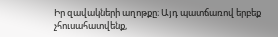Իր զավակների աղոթքը։ Այդ պատճառով երբեք չհուսահատվենք,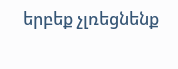երբեք չլռեցնենք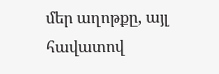մեր աղոթքը, այլ հավատով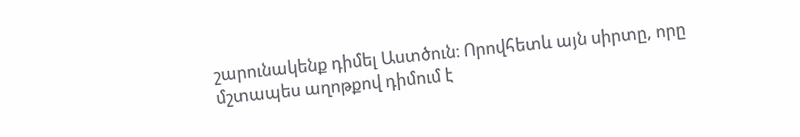շարունակենք դիմել Աստծուն։ Որովհետև այն սիրտը, որը մշտապես աղոթքով դիմում է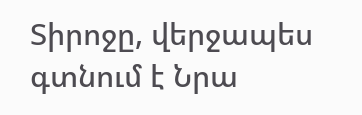Տիրոջը, վերջապես գտնում է Նրա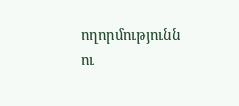ողորմությունն ու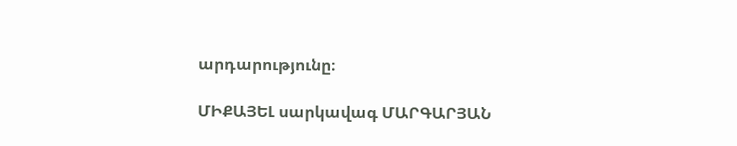արդարությունը։

ՄԻՔԱՅԵԼ սարկավագ ՄԱՐԳԱՐՅԱՆ